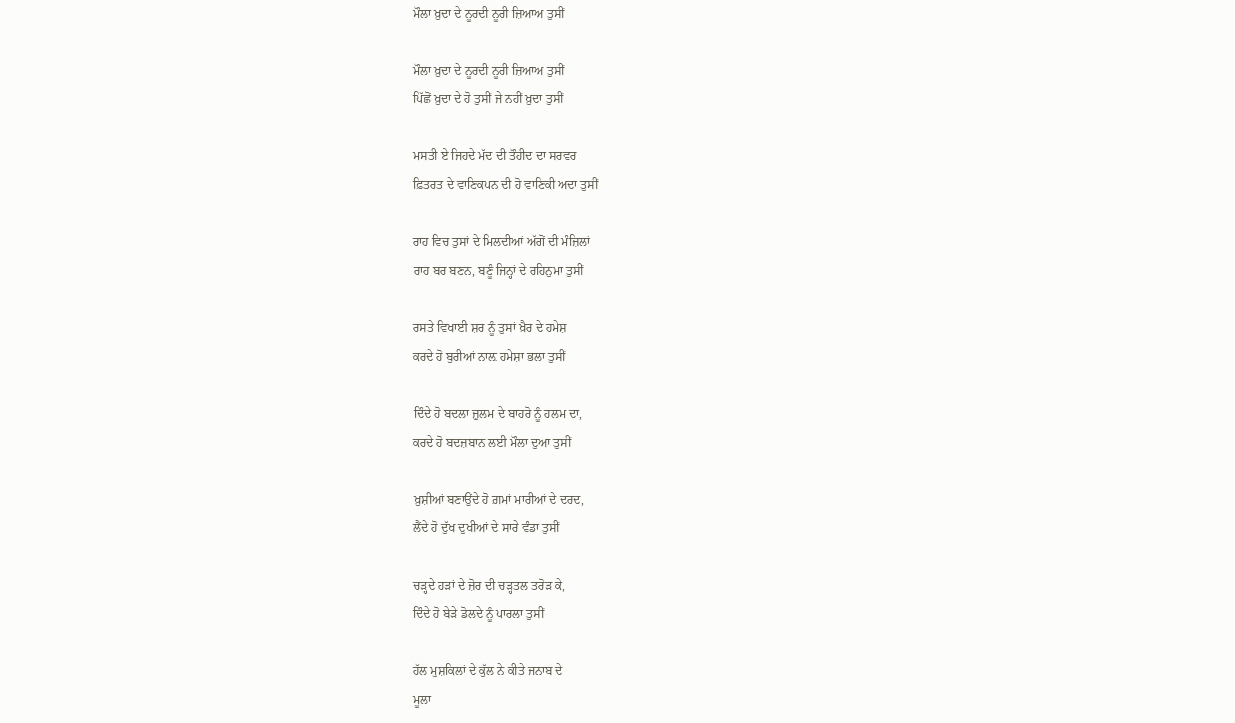ਮੌਲਾ ਖ਼ੁਦਾ ਦੇ ਨੂਰਦੀ ਨੂਰੀ ਜ਼ਿਆਅ ਤੁਸੀਂ

ਮੌਲਾ ਖ਼ੁਦਾ ਦੇ ਨੂਰਦੀ ਨੂਰੀ ਜ਼ਿਆਅ ਤੁਸੀਂ
ਪਿੱਛੋਂ ਖ਼ੁਦਾ ਦੇ ਹੋ ਤੁਸੀਂ ਜੇ ਨਹੀਂ ਖ਼ੁਦਾ ਤੁਸੀਂ

ਮਸਤੀ ਏ ਜਿਹਦੇ ਮੱਦ ਦੀ ਤੌਹੀਦ ਦਾ ਸਰਵਰ
ਫ਼ਿਤਰਤ ਦੇ ਵਾਣਿਕਪਨ ਦੀ ਹੋ ਵਾਣਿਕੀ ਅਦਾ ਤੁਸੀਂ

ਰਾਹ ਵਿਚ ਤੁਸਾਂ ਦੇ ਮਿਲਦੀਆਂ ਅੱਗੋਂ ਦੀ ਮੰਜ਼ਿਲਾਂ
ਰਾਹ ਬਰ ਬਣਨ, ਬਣੂੰ ਜਿਨ੍ਹਾਂ ਦੇ ਰਹਿਨੁਮਾ ਤੁਸੀਂ

ਰਸਤੇ ਵਿਖਾਈ ਸ਼ਰ ਨੂੰ ਤੁਸਾਂ ਖ਼ੈਰ ਦੇ ਹਮੇਸ਼
ਕਰਦੇ ਹੋ ਬੁਰੀਆਂ ਨਾਲ਼ ਹਮੇਸ਼ਾ ਭਲਾ ਤੁਸੀਂ

ਦਿੰਦੇ ਹੋ ਬਦਲਾ ਜ਼ੁਲਮ ਦੇ ਬਾਹਰੋ ਨੂੰ ਹਲਮ ਦਾ,
ਕਰਦੇ ਹੋ ਬਦਜ਼ਬਾਨ ਲਈ ਮੌਲਾ ਦੁਆ ਤੁਸੀਂ

ਖ਼ੁਸ਼ੀਆਂ ਬਣਾਉਂਦੇ ਹੋ ਗ਼ਮਾਂ ਮਾਰੀਆਂ ਦੇ ਦਰਦ,
ਲੈਂਦੇ ਹੋ ਦੁੱਖ ਦੁਖੀਆਂ ਦੇ ਸਾਰੇ ਵੰਡਾ ਤੁਸੀਂ

ਚੜ੍ਹਦੇ ਹੜਾਂ ਦੇ ਜ਼ੋਰ ਦੀ ਚੜ੍ਹਤਲ ਤਰੋੜ ਕੇ,
ਦਿੰਦੇ ਹੋ ਬੇੜੇ ਡੋਲਦੇ ਨੂੰ ਪਾਰਲਾ ਤੁਸੀਂ

ਹੱਲ ਮੁਸ਼ਕਿਲਾਂ ਦੇ ਕੁੱਲ ਨੇ ਕੀਤੇ ਜਨਾਬ ਦੇ
ਮੂਲਾ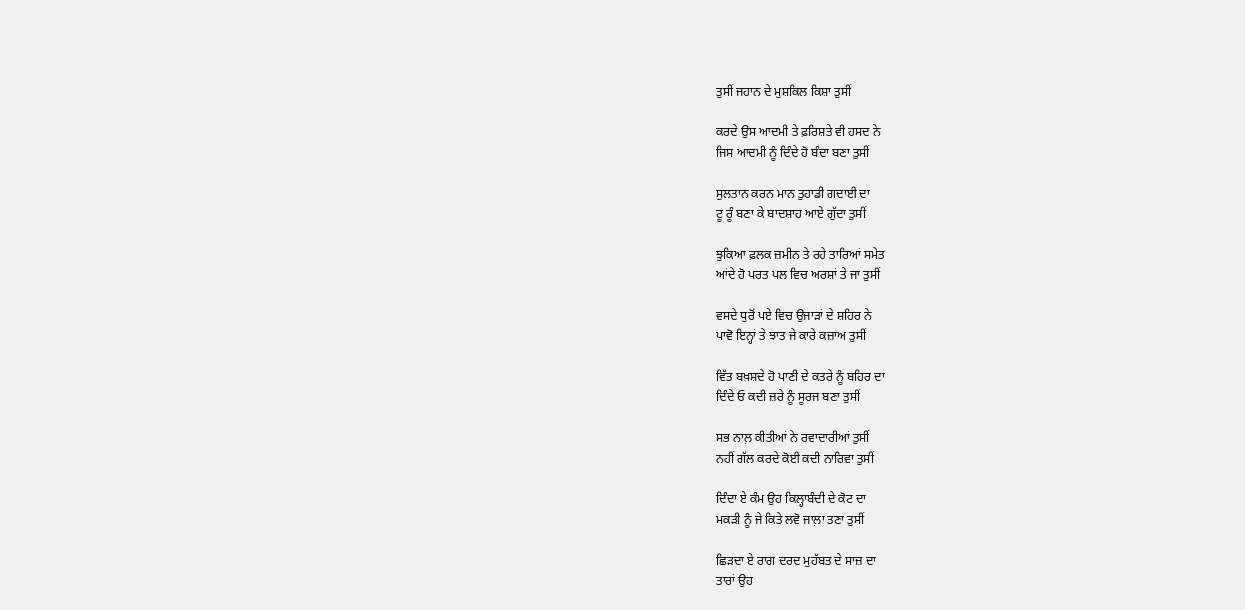ਤੁਸੀਂ ਜਹਾਨ ਦੇ ਮੁਸ਼ਕਿਲ ਕਿਸ਼ਾ ਤੁਸੀਂ

ਕਰਦੇ ਉਸ ਆਦਮੀ ਤੇ ਫ਼ਰਿਸ਼ਤੇ ਵੀ ਹਸਦ ਨੇ
ਜਿਸ ਆਦਮੀ ਨੂੰ ਦਿੰਦੇ ਹੋ ਬੰਦਾ ਬਣਾ ਤੁਸੀਂ

ਸੁਲਤਾਨ ਕਰਨ ਮਾਨ ਤੁਹਾਡੀ ਗਦਾਈ ਦਾ
ਟੂ ਰੂੰ ਬਣਾ ਕੇ ਬਾਦਸ਼ਾਹ ਆਏ ਗੁੱਦਾ ਤੁਸੀਂ

ਝੁਕਿਆ ਫ਼ਲਕ ਜ਼ਮੀਨ ਤੇ ਰਹੇ ਤਾਰਿਆਂ ਸਮੇਤ
ਆਂਦੇ ਹੋ ਪਰਤ ਪਲ ਵਿਚ ਅਰਸ਼ਾਂ ਤੇ ਜਾ ਤੁਸੀਂ

ਵਸਦੇ ਧੁਰੋਂ ਪਏ ਵਿਚ ਉਜਾੜਾਂ ਦੇ ਸ਼ਹਿਰ ਨੇ
ਪਾਵੋ ਇਨ੍ਹਾਂ ਤੇ ਝਾਤ ਜੇ ਕਾਰੇ ਕਜ਼ਾਅ ਤੁਸੀਂ

ਵਿੱਤ ਬਖ਼ਸ਼ਦੇ ਹੋ ਪਾਣੀ ਦੇ ਕਤਰੇ ਨੂੰ ਬਹਿਰ ਦਾ
ਦਿੰਦੇ ਓ ਕਦੀ ਜ਼ਰੇ ਨੂੰ ਸੂਰਜ ਬਣਾ ਤੁਸੀਂ

ਸਭ ਨਾਲ਼ ਕੀਤੀਆਂ ਨੇ ਰਵਾਦਾਰੀਆਂ ਤੁਸੀਂ
ਨਹੀਂ ਗੱਲ ਕਰਦੇ ਕੋਈ ਕਦੀ ਨਾਰਿਵਾ ਤੁਸੀਂ

ਦਿੰਦਾ ਏ ਕੰਮ ਉਹ ਕਿਲ੍ਹਾਬੰਦੀ ਦੇ ਕੋਟ ਦਾ
ਮਕੜੀ ਨੂੰ ਜੇ ਕਿਤੇ ਲਵੋ ਜਾਲ਼ਾ ਤਣਾ ਤੁਸੀਂ

ਛਿੜਦਾ ਏ ਰਾਗ ਦਰਦ ਮੁਹੱਬਤ ਦੇ ਸਾਜ਼ ਦਾ
ਤਾਰਾਂ ਉਹ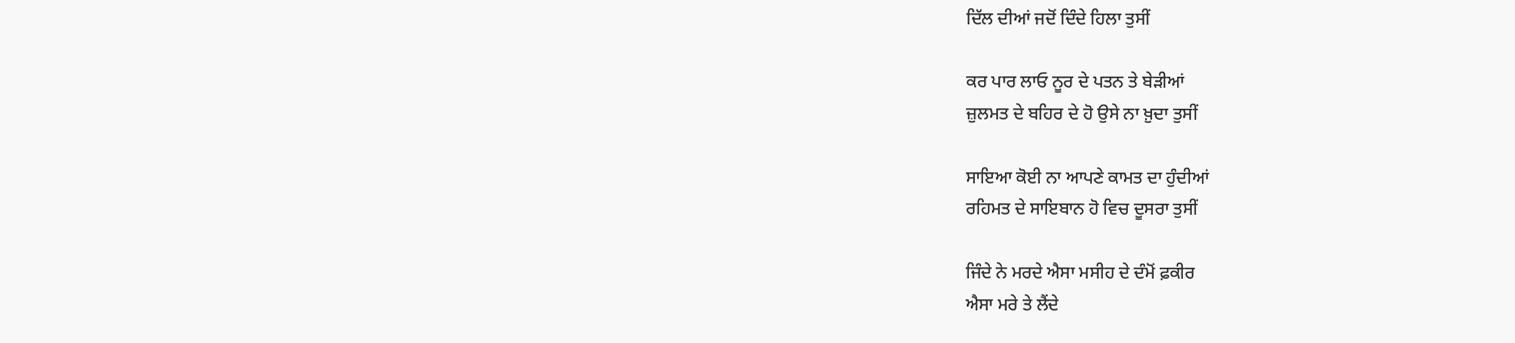ਦਿੱਲ ਦੀਆਂ ਜਦੋਂ ਦਿੰਦੇ ਹਿਲਾ ਤੁਸੀਂ

ਕਰ ਪਾਰ ਲਾਓ ਨੂਰ ਦੇ ਪਤਨ ਤੇ ਬੇੜੀਆਂ
ਜ਼ੁਲਮਤ ਦੇ ਬਹਿਰ ਦੇ ਹੋ ਉਸੇ ਨਾ ਖ਼ੁਦਾ ਤੁਸੀਂ

ਸਾਇਆ ਕੋਈ ਨਾ ਆਪਣੇ ਕਾਮਤ ਦਾ ਹੁੰਦੀਆਂ
ਰਹਿਮਤ ਦੇ ਸਾਇਬਾਨ ਹੋ ਵਿਚ ਦੂਸਰਾ ਤੁਸੀਂ

ਜਿੰਦੇ ਨੇ ਮਰਦੇ ਐਸਾ ਮਸੀਹ ਦੇ ਦੰਮੋਂ ਫ਼ਕੀਰ
ਐਸਾ ਮਰੇ ਤੇ ਲੈਂਦੇ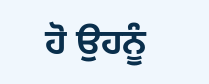ਹੋ ਉਹਨੂੰ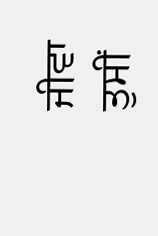ਜੀਵਾ ਤੁਸੀਂ